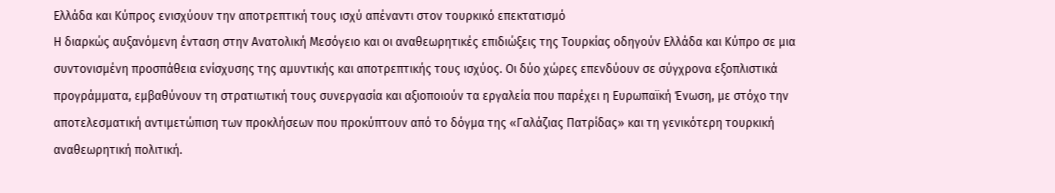Ελλάδα και Κύπρος ενισχύουν την αποτρεπτική τους ισχύ απέναντι στον τουρκικό επεκτατισμό
Η διαρκώς αυξανόμενη ένταση στην Ανατολική Μεσόγειο και οι αναθεωρητικές επιδιώξεις της Τουρκίας οδηγούν Ελλάδα και Κύπρο σε μια συντονισμένη προσπάθεια ενίσχυσης της αμυντικής και αποτρεπτικής τους ισχύος. Οι δύο χώρες επενδύουν σε σύγχρονα εξοπλιστικά προγράμματα, εμβαθύνουν τη στρατιωτική τους συνεργασία και αξιοποιούν τα εργαλεία που παρέχει η Ευρωπαϊκή Ένωση, με στόχο την αποτελεσματική αντιμετώπιση των προκλήσεων που προκύπτουν από το δόγμα της «Γαλάζιας Πατρίδας» και τη γενικότερη τουρκική αναθεωρητική πολιτική.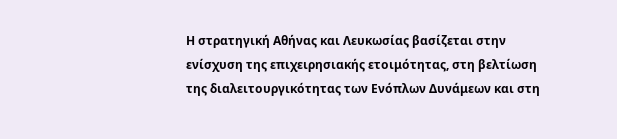Η στρατηγική Αθήνας και Λευκωσίας βασίζεται στην ενίσχυση της επιχειρησιακής ετοιμότητας, στη βελτίωση της διαλειτουργικότητας των Ενόπλων Δυνάμεων και στη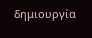δημιουργία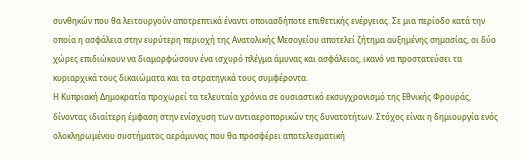συνθηκών που θα λειτουργούν αποτρεπτικά έναντι οποιασδήποτε επιθετικής ενέργειας. Σε μια περίοδο κατά την οποία η ασφάλεια στην ευρύτερη περιοχή της Ανατολικής Μεσογείου αποτελεί ζήτημα αυξημένης σημασίας, οι δύο χώρες επιδιώκουν να διαμορφώσουν ένα ισχυρό πλέγμα άμυνας και ασφάλειας, ικανό να προστατεύσει τα κυριαρχικά τους δικαιώματα και τα στρατηγικά τους συμφέροντα.
Η Κυπριακή Δημοκρατία προχωρεί τα τελευταία χρόνια σε ουσιαστικό εκσυγχρονισμό της Εθνικής Φρουράς, δίνοντας ιδιαίτερη έμφαση στην ενίσχυση των αντιαεροπορικών της δυνατοτήτων. Στόχος είναι η δημιουργία ενός ολοκληρωμένου συστήματος αεράμυνας που θα προσφέρει αποτελεσματική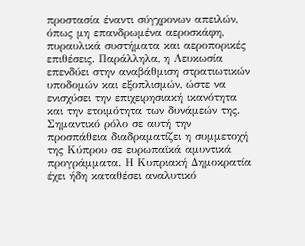προστασία έναντι σύγχρονων απειλών, όπως μη επανδρωμένα αεροσκάφη, πυραυλικά συστήματα και αεροπορικές επιθέσεις. Παράλληλα, η Λευκωσία επενδύει στην αναβάθμιση στρατιωτικών υποδομών και εξοπλισμών, ώστε να ενισχύσει την επιχειρησιακή ικανότητα και την ετοιμότητα των δυνάμεών της.
Σημαντικό ρόλο σε αυτή την προσπάθεια διαδραματίζει η συμμετοχή της Κύπρου σε ευρωπαϊκά αμυντικά προγράμματα. Η Κυπριακή Δημοκρατία έχει ήδη καταθέσει αναλυτικό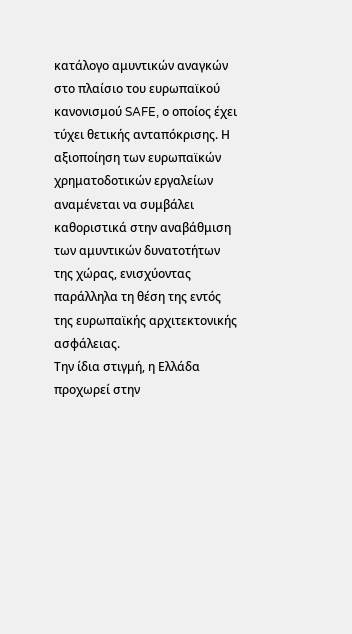κατάλογο αμυντικών αναγκών στο πλαίσιο του ευρωπαϊκού κανονισμού SAFE, ο οποίος έχει τύχει θετικής ανταπόκρισης. Η αξιοποίηση των ευρωπαϊκών χρηματοδοτικών εργαλείων αναμένεται να συμβάλει καθοριστικά στην αναβάθμιση των αμυντικών δυνατοτήτων της χώρας, ενισχύοντας παράλληλα τη θέση της εντός της ευρωπαϊκής αρχιτεκτονικής ασφάλειας.
Την ίδια στιγμή, η Ελλάδα προχωρεί στην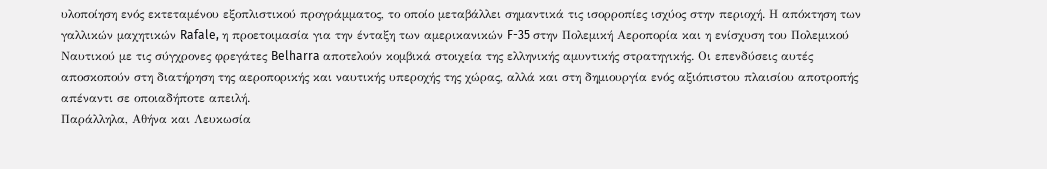υλοποίηση ενός εκτεταμένου εξοπλιστικού προγράμματος, το οποίο μεταβάλλει σημαντικά τις ισορροπίες ισχύος στην περιοχή. Η απόκτηση των γαλλικών μαχητικών Rafale, η προετοιμασία για την ένταξη των αμερικανικών F-35 στην Πολεμική Αεροπορία και η ενίσχυση του Πολεμικού Ναυτικού με τις σύγχρονες φρεγάτες Belharra αποτελούν κομβικά στοιχεία της ελληνικής αμυντικής στρατηγικής. Οι επενδύσεις αυτές αποσκοπούν στη διατήρηση της αεροπορικής και ναυτικής υπεροχής της χώρας, αλλά και στη δημιουργία ενός αξιόπιστου πλαισίου αποτροπής απέναντι σε οποιαδήποτε απειλή.
Παράλληλα, Αθήνα και Λευκωσία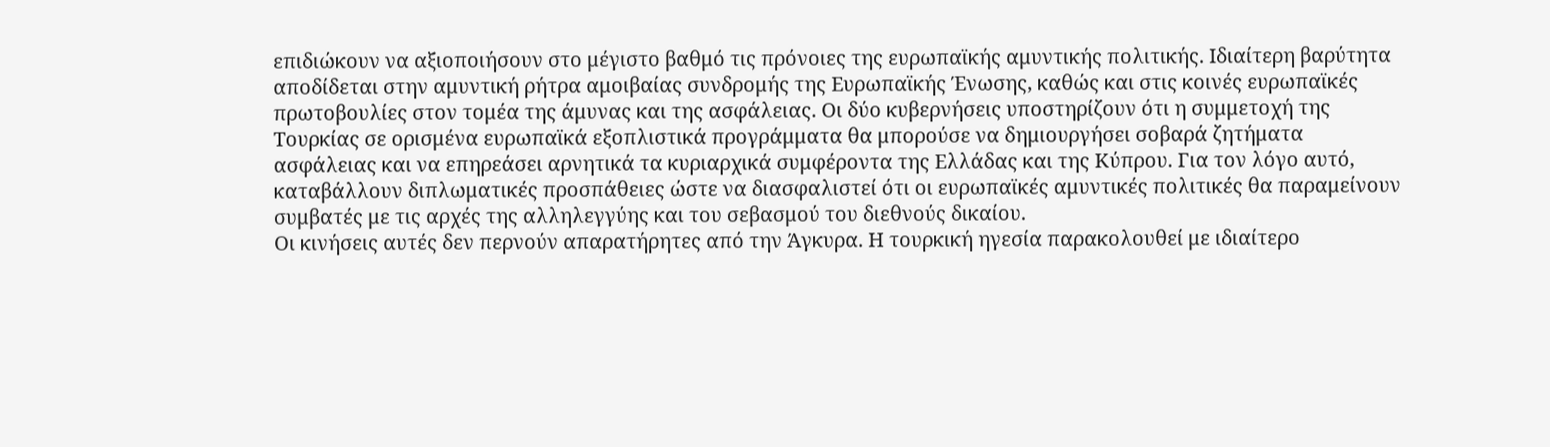επιδιώκουν να αξιοποιήσουν στο μέγιστο βαθμό τις πρόνοιες της ευρωπαϊκής αμυντικής πολιτικής. Ιδιαίτερη βαρύτητα αποδίδεται στην αμυντική ρήτρα αμοιβαίας συνδρομής της Ευρωπαϊκής Ένωσης, καθώς και στις κοινές ευρωπαϊκές πρωτοβουλίες στον τομέα της άμυνας και της ασφάλειας. Οι δύο κυβερνήσεις υποστηρίζουν ότι η συμμετοχή της Τουρκίας σε ορισμένα ευρωπαϊκά εξοπλιστικά προγράμματα θα μπορούσε να δημιουργήσει σοβαρά ζητήματα ασφάλειας και να επηρεάσει αρνητικά τα κυριαρχικά συμφέροντα της Ελλάδας και της Κύπρου. Για τον λόγο αυτό, καταβάλλουν διπλωματικές προσπάθειες ώστε να διασφαλιστεί ότι οι ευρωπαϊκές αμυντικές πολιτικές θα παραμείνουν συμβατές με τις αρχές της αλληλεγγύης και του σεβασμού του διεθνούς δικαίου.
Οι κινήσεις αυτές δεν περνούν απαρατήρητες από την Άγκυρα. Η τουρκική ηγεσία παρακολουθεί με ιδιαίτερο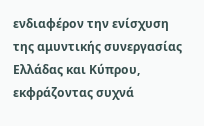ενδιαφέρον την ενίσχυση της αμυντικής συνεργασίας Ελλάδας και Κύπρου, εκφράζοντας συχνά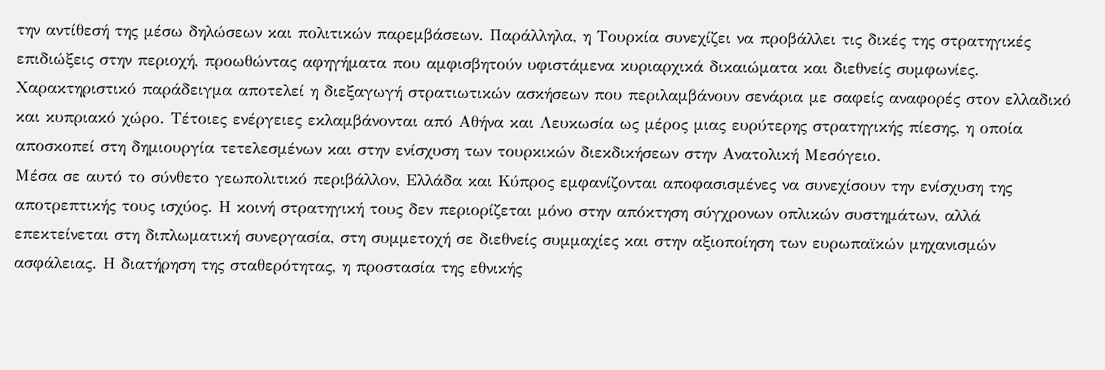την αντίθεσή της μέσω δηλώσεων και πολιτικών παρεμβάσεων. Παράλληλα, η Τουρκία συνεχίζει να προβάλλει τις δικές της στρατηγικές επιδιώξεις στην περιοχή, προωθώντας αφηγήματα που αμφισβητούν υφιστάμενα κυριαρχικά δικαιώματα και διεθνείς συμφωνίες.
Χαρακτηριστικό παράδειγμα αποτελεί η διεξαγωγή στρατιωτικών ασκήσεων που περιλαμβάνουν σενάρια με σαφείς αναφορές στον ελλαδικό και κυπριακό χώρο. Τέτοιες ενέργειες εκλαμβάνονται από Αθήνα και Λευκωσία ως μέρος μιας ευρύτερης στρατηγικής πίεσης, η οποία αποσκοπεί στη δημιουργία τετελεσμένων και στην ενίσχυση των τουρκικών διεκδικήσεων στην Ανατολική Μεσόγειο.
Μέσα σε αυτό το σύνθετο γεωπολιτικό περιβάλλον, Ελλάδα και Κύπρος εμφανίζονται αποφασισμένες να συνεχίσουν την ενίσχυση της αποτρεπτικής τους ισχύος. Η κοινή στρατηγική τους δεν περιορίζεται μόνο στην απόκτηση σύγχρονων οπλικών συστημάτων, αλλά επεκτείνεται στη διπλωματική συνεργασία, στη συμμετοχή σε διεθνείς συμμαχίες και στην αξιοποίηση των ευρωπαϊκών μηχανισμών ασφάλειας. Η διατήρηση της σταθερότητας, η προστασία της εθνικής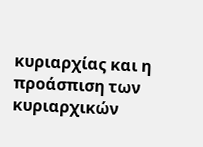κυριαρχίας και η προάσπιση των κυριαρχικών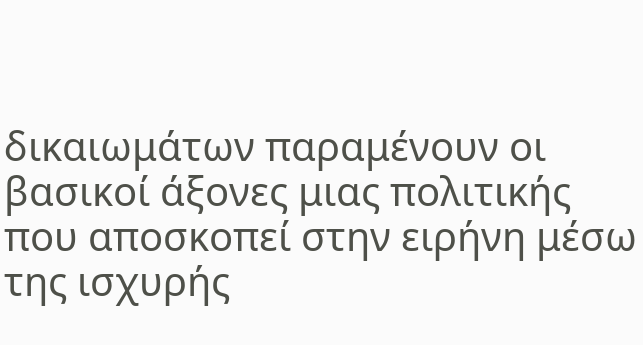δικαιωμάτων παραμένουν οι βασικοί άξονες μιας πολιτικής που αποσκοπεί στην ειρήνη μέσω της ισχυρής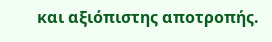και αξιόπιστης αποτροπής.